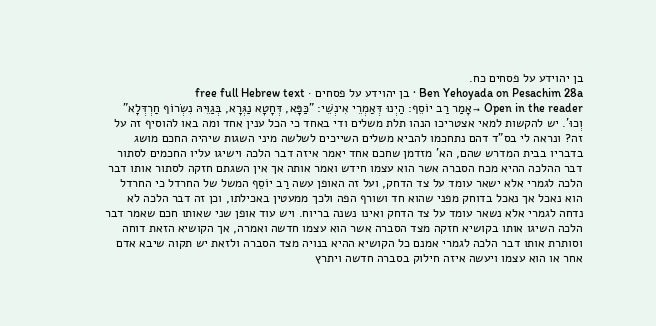בן יהוידע על פסחים כח.
Ben Yehoyada on Pesachim 28a · בן יהוידע על פסחים · free full Hebrew text
Open in the reader →אָמַר רַב יוֹסֵף: הַיְנוּ דְּאַמְרֵי אִינְשֵׁי: "כַּפָּא, דְּחָטָא נַגְּרָא, בְּגַוֵּיהּ נִשְׂרוֹף חַרְדְּלָא" וְכוּ'. יש להקשות למאי אצטריכו הנהו תלת משלים ודי באחד כי הכל ענין אחד ומה באו להוסיף זה על זה? ונראה לי בס"ד דהם נתחכמו להביא משלים השייכים לשלשה מיני השגות שיהיה החכם מושג בדבריו בבית המדרש שהם, הא' מזדמן שחכם אחד יאמר איזה דבר הלכה וישיגו עליו החכמים לסתור דבר ההלכה ההיא מכח הסברה אשר הוא עצמו חידש ואמר אותה אך אין השגתם חזקה לסתור אותו דבר הלכה לגמרי אלא ישאר עומד על צד הדחק, ועל זה האופן עשה רַב יוֹסֵף המשל של החרדל כי החרדל הוא נאכל אך נאכל בדוחק מפני שהוא חד ושורף הפה ולכך ממעטין באכילתו, וכן זה דבר הלכה לא נדחה לגמרי אלא נשאר עומד על צד הדחק ואינו נשנה בריוח. ויש עוד אופן שני שאותו חכם שאמר דבר הלכה השיגו אותו בקושיא חזקה מצד הסברה אשר הוא עצמו חדשה ואמרה, אך הקושיא הזאת דוחה וסותרת אותו דבר הלכה לגמרי אמנם כל הקושיא ההיא בנויה מצד הסברה ולזאת יש תקוה שיבא אדם אחר או הוא עצמו ויעשה איזה חילוק בסברה חדשה ויתרץ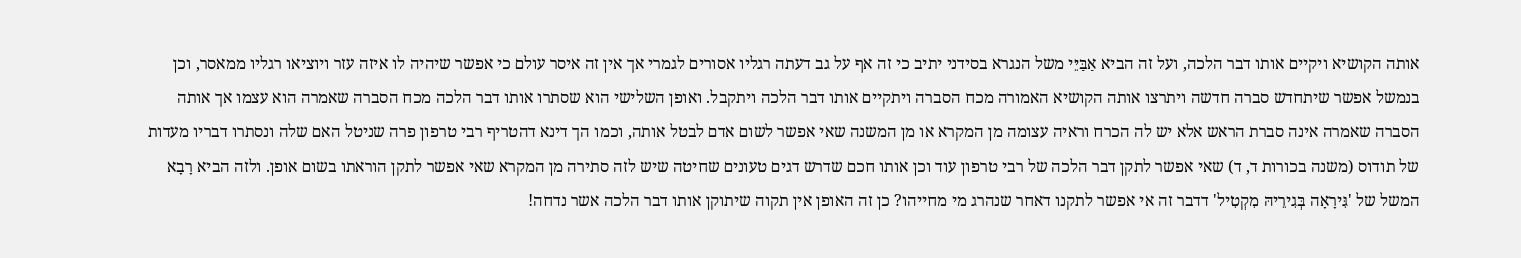אותה הקושיא ויקיים אותו דבר הלכה, ועל זה הביא אַבַּיֵּי משל הנגרא בסידני יתיב כי זה אף על גב דעתה רגליו אסורים לגמרי אך אין זה איסר עולם כי אפשר שיהיה לו איזה עזר ויוציאו רגליו ממאסר, וכן בנמשל אפשר שיתחדש סברה חדשה ויתרצו אותה הקושיא האמורה מכח הסברה ויתקיים אותו דבר הלכה ויתקבל. ואופן השלישי הוא שסתרו אותו דבר הלכה מכח הסברה שאמרה הוא עצמו אך אותה הסברה שאמרה אינה סברת הראש אלא יש לה הכרח וראיה עצומה מן המקרא או מן המשנה שאי אפשר לשום אדם לבטל אותה, וכמו הך דינא דהטריף רבי טרפון פרה שניטל האם שלה ונסתרו דבריו מעדות של תודוס (משנה בכורות ד, ד) שאי אפשר לתקן דבר הלכה של רבי טרפון עוד וכן אותו חכם שדרש דגים טעונים שחיטה שיש לזה סתירה מן המקרא שאי אפשר לתקן הוראתו בשום אופן. ולזה הביא רָבָא המשל של 'גִּירָאָה בְּגִירֵיהּ מִקְטִיל' דדבר זה אי אפשר לתקנו דאחר שנהרג מי מחייהו? כן זה האופן אין תקוה שיתוקן אותו דבר הלכה אשר נדחה!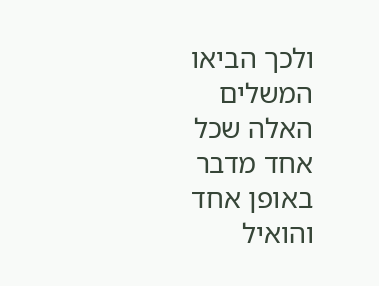ולכך הביאו המשלים האלה שכל אחד מדבר באופן אחד והואיל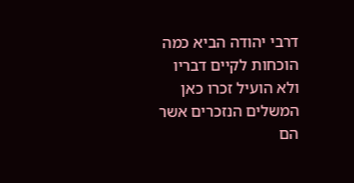דרבי יהודה הביא כמה הוכחות לקיים דבריו ולא הועיל זכרו כאן המשלים הנזכרים אשר הם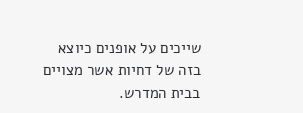שייכים על אופנים כיוצא בזה של דחיות אשר מצויים בבית המדרש.